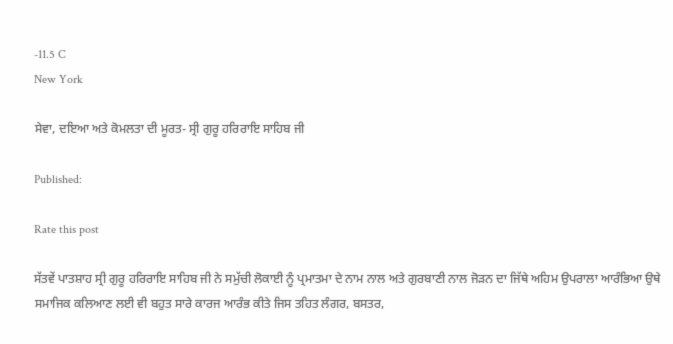-11.5 C
New York

ਸੇਵਾ, ਦਇਆ ਅਤੇ ਕੋਮਲਤਾ ਦੀ ਮੂਰਤ- ਸ੍ਰੀ ਗੁਰੂ ਹਰਿਰਾਇ ਸਾਹਿਬ ਜੀ

Published:

Rate this post

ਸੱਤਵੇਂ ਪਾਤਸ਼ਾਹ ਸ੍ਰੀ ਗੁਰੂ ਹਰਿਰਾਇ ਸਾਹਿਬ ਜੀ ਨੇ ਸਮੁੱਚੀ ਲੋਕਾਈ ਨੂੰ ਪ੍ਰਮਾਤਮਾ ਦੇ ਨਾਮ ਨਾਲ ਅਤੇ ਗੁਰਬਾਣੀ ਨਾਲ ਜੋੜਨ ਦਾ ਜਿੱਥੇ ਅਹਿਮ ਉਪਰਾਲਾ ਆਰੰਭਿਆ ਉਥੇ ਸਮਾਜਿਕ ਕਲਿਆਣ ਲਈ ਵੀ ਬਹੁਤ ਸਾਰੇ ਕਾਰਜ ਆਰੰਭ ਕੀਤੇ ਜਿਸ ਤਹਿਤ ਲੰਗਰ, ਬਸਤਰ,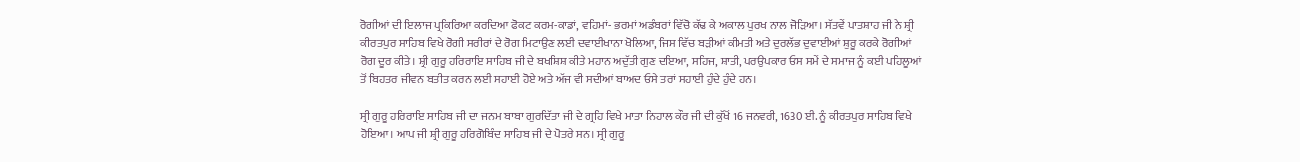ਰੋਗੀਆਂ ਦੀ ਇਲਾਜ ਪ੍ਰਕਿਰਿਆ ਕਰਦਿਆ ਫੋਕਟ ਕਰਮ-ਕਾਡਾਂ, ਵਹਿਮਾਂ- ਭਰਮਾਂ ਅਡੰਬਰਾਂ ਵਿੱਚੋ ਕੱਢ ਕੇ ਅਕਾਲ ਪੁਰਖ ਨਾਲ ਜੋੜਿਆ। ਸੱਤਵੇਂ ਪਾਤਸ਼ਾਹ ਜੀ ਨੇ ਸ਼੍ਰੀ ਕੀਰਤਪੁਰ ਸਾਹਿਬ ਵਿਖੇ ਰੋਗੀ ਸਰੀਰਾਂ ਦੇ ਰੋਗ ਮਿਟਾਉਣ ਲਈ ਦਵਾਈਖਾਨਾ ਖੋਲਿਆ, ਜਿਸ ਵਿੱਚ ਬੜੀਆਂ ਕੀਮਤੀ ਅਤੇ ਦੁਰਲੱਭ ਦੁਵਾਈਆਂ ਸ਼ੁਰੂ ਕਰਕੇ ਰੋਗੀਆਂ ਰੋਗ ਦੂਰ ਕੀਤੇ। ਸ਼੍ਰੀ ਗੁਰੂ ਹਰਿਰਾਇ ਸਾਹਿਬ ਜੀ ਦੇ ਬਖਸ਼ਿਸ਼ ਕੀਤੇ ਮਹਾਨ ਅਦੁੱਤੀ ਗੁਣ ਦਇਆ, ਸਹਿਜ, ਸ਼ਾਤੀ, ਪਰਉਪਕਾਰ ਓਸ ਸਮੇਂ ਦੇ ਸਮਾਜ ਨੂੰ ਕਈ ਪਹਿਲੂਆਂ ਤੋਂ ਬਿਹਤਰ ਜੀਵਨ ਬਤੀਤ ਕਰਨ ਲਈ ਸਹਾਈ ਹੋਏ ਅਤੇ ਅੱਜ ਵੀ ਸਦੀਆਂ ਬਾਅਦ ਓਸੇ ਤਰਾਂ ਸਹਾਈ ਹੁੰਦੇ ਹੁੰਦੇ ਹਨ।

ਸ੍ਰੀ ਗੁਰੂ ਹਰਿਰਾਇ ਸਾਹਿਬ ਜੀ ਦਾ ਜਨਮ ਬਾਬਾ ਗੁਰਦਿੱਤਾ ਜੀ ਦੇ ਗ੍ਰਹਿ ਵਿਖੇ ਮਾਤਾ ਨਿਹਾਲ ਕੌਰ ਜੀ ਦੀ ਕੁੱਖੋਂ 16 ਜਨਵਰੀ, 1630 ਈ. ਨੂੰ ਕੀਰਤਪੁਰ ਸਾਹਿਬ ਵਿਖੇ ਹੋਇਆ। ਆਪ ਜੀ ਸ਼੍ਰੀ ਗੁਰੂ ਹਰਿਗੋਬਿੰਦ ਸਾਹਿਬ ਜੀ ਦੇ ਪੋਤਰੇ ਸਨ। ਸ੍ਰੀ ਗੁਰੂ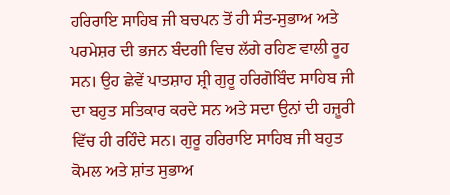ਹਰਿਰਾਇ ਸਾਹਿਬ ਜੀ ਬਚਪਨ ਤੋਂ ਹੀ ਸੰਤ-ਸੁਭਾਅ ਅਤੇ ਪਰਮੇਸ਼ਰ ਦੀ ਭਜਨ ਬੰਦਗੀ ਵਿਚ ਲੱਗੇ ਰਹਿਣ ਵਾਲੀ ਰੂਹ ਸਨ। ਉਹ ਛੇਵੇਂ ਪਾਤਸ਼ਾਹ ਸ਼੍ਰੀ ਗੁਰੂ ਹਰਿਗੋਬਿੰਦ ਸਾਹਿਬ ਜੀ ਦਾ ਬਹੁਤ ਸਤਿਕਾਰ ਕਰਦੇ ਸਨ ਅਤੇ ਸਦਾ ਉਨਾਂ ਦੀ ਹਜ਼ੂਰੀ ਵਿੱਚ ਹੀ ਰਹਿੰਦੇ ਸਨ। ਗੁਰੂ ਹਰਿਰਾਇ ਸਾਹਿਬ ਜੀ ਬਹੁਤ ਕੋਮਲ ਅਤੇ ਸ਼ਾਂਤ ਸੁਭਾਅ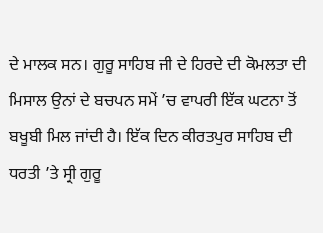ਦੇ ਮਾਲਕ ਸਨ। ਗੁਰੂ ਸਾਹਿਬ ਜੀ ਦੇ ਹਿਰਦੇ ਦੀ ਕੋਮਲਤਾ ਦੀ ਮਿਸਾਲ ਉਨਾਂ ਦੇ ਬਚਪਨ ਸਮੇਂ ’ਚ ਵਾਪਰੀ ਇੱਕ ਘਟਨਾ ਤੋਂ ਬਖੂਬੀ ਮਿਲ ਜਾਂਦੀ ਹੈ। ਇੱਕ ਦਿਨ ਕੀਰਤਪੁਰ ਸਾਹਿਬ ਦੀ ਧਰਤੀ ’ਤੇ ਸ੍ਰੀ ਗੁਰੂ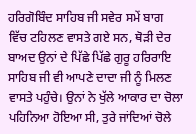ਹਰਿਗੋਬਿੰਦ ਸਾਹਿਬ ਜੀ ਸਵੇਰ ਸਮੇਂ ਬਾਗ ਵਿੱਚ ਟਹਿਲਣ ਵਾਸਤੇ ਗਏ ਸਨ, ਥੋੜੀ ਦੇਰ ਬਾਅਦ ਉਨਾਂ ਦੇ ਪਿੱਛੇ ਪਿੱਛੇ ਗੁਰੂ ਹਰਿਰਾਇ ਸਾਹਿਬ ਜੀ ਵੀ ਆਪਣੇ ਦਾਦਾ ਜੀ ਨੂੰ ਮਿਲਣ ਵਾਸਤੇ ਪਹੁੰਚੇ। ਉਨਾਂ ਨੇ ਖੁੱਲੇ ਆਕਾਰ ਦਾ ਚੋਲਾ ਪਹਿਨਿਆ ਹੋਇਆ ਸੀ, ਤੁਰੇ ਜਾਂਦਿਆਂ ਚੋਲੇ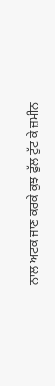ਨਾਲ ਅਟਕ ਜਾਣ ਕਰਕੇ ਕੁਝ ਫੁੱਲ ਟੁੱਟ ਕੇ ਜ਼ਮੀਨ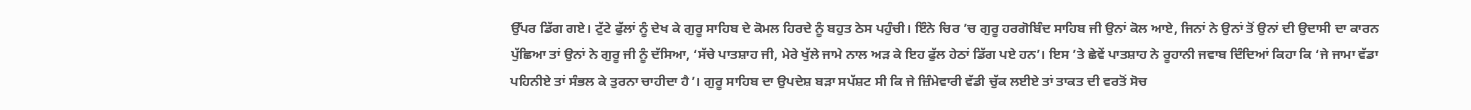ਉੱਪਰ ਡਿੱਗ ਗਏ। ਟੁੱਟੇ ਫੁੱਲਾਂ ਨੂੰ ਦੇਖ ਕੇ ਗੁਰੂ ਸਾਹਿਬ ਦੇ ਕੋਮਲ ਹਿਰਦੇ ਨੂੰ ਬਹੁਤ ਠੇਸ ਪਹੁੰਚੀ। ਇੰਨੇ ਚਿਰ ’ਚ ਗੁਰੂ ਹਰਗੋਬਿੰਦ ਸਾਹਿਬ ਜੀ ਉਨਾਂ ਕੋਲ ਆਏ, ਜਿਨਾਂ ਨੇ ਉਨਾਂ ਤੋਂ ਉਨਾਂ ਦੀ ਉਦਾਸੀ ਦਾ ਕਾਰਨ ਪੁੱਛਿਆ ਤਾਂ ਉਨਾਂ ਨੇ ਗੁਰੂ ਜੀ ਨੂੰ ਦੱਸਿਆ, ‘ਸੱਚੇ ਪਾਤਸ਼ਾਹ ਜੀ, ਮੇਰੇ ਖੁੱਲੇ ਜਾਮੇ ਨਾਲ ਅੜ ਕੇ ਇਹ ਫੁੱਲ ਹੇਠਾਂ ਡਿੱਗ ਪਏ ਹਨ’। ਇਸ ’ਤੇ ਛੇਵੇਂ ਪਾਤਸ਼ਾਹ ਨੇ ਰੂਹਾਨੀ ਜਵਾਬ ਦਿੰਦਿਆਂ ਕਿਹਾ ਕਿ ‘ਜੇ ਜਾਮਾ ਵੱਡਾ ਪਹਿਨੀਏ ਤਾਂ ਸੰਭਲ ਕੇ ਤੁਰਨਾ ਚਾਹੀਦਾ ਹੈ’। ਗੁਰੂ ਸਾਹਿਬ ਦਾ ਉਪਦੇਸ਼ ਬੜਾ ਸਪੱਸ਼ਟ ਸੀ ਕਿ ਜੇ ਜ਼ਿੰਮੇਵਾਰੀ ਵੱਡੀ ਚੁੱਕ ਲਈਏ ਤਾਂ ਤਾਕਤ ਦੀ ਵਰਤੋਂ ਸੋਚ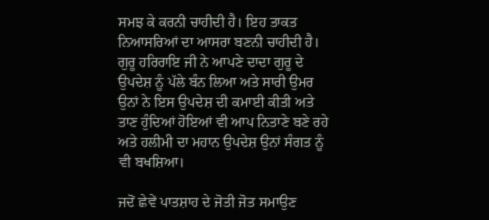ਸਮਝ ਕੇ ਕਰਨੀ ਚਾਹੀਦੀ ਹੈ। ਇਹ ਤਾਕਤ ਨਿਆਸਰਿਆਂ ਦਾ ਆਸਰਾ ਬਣਨੀ ਚਾਹੀਦੀ ਹੈ। ਗੁਰੂ ਹਰਿਰਾਇ ਜੀ ਨੇ ਆਪਣੇ ਦਾਦਾ ਗੁਰੂ ਦੇ ਉਪਦੇਸ਼ ਨੂੰ ਪੱਲੇ ਬੰਨ ਲਿਆ ਅਤੇ ਸਾਰੀ ਉਮਰ ਉਨਾਂ ਨੇ ਇਸ ਉਪਦੇਸ਼ ਦੀ ਕਮਾਈ ਕੀਤੀ ਅਤੇ ਤਾਣ ਹੁੰਦਿਆਂ ਹੋਇਆਂ ਵੀ ਆਪ ਨਿਤਾਣੇ ਬਣੇ ਰਹੇ ਅਤੇ ਹਲੀਮੀ ਦਾ ਮਹਾਨ ਉਪਦੇਸ਼ ਉਨਾਂ ਸੰਗਤ ਨੂੰ ਵੀ ਬਖਸ਼ਿਆ।

ਜਦੋਂ ਛੇਵੇਂ ਪਾਤਸ਼ਾਹ ਦੇ ਜੋਤੀ ਜੋਤ ਸਮਾਉਣ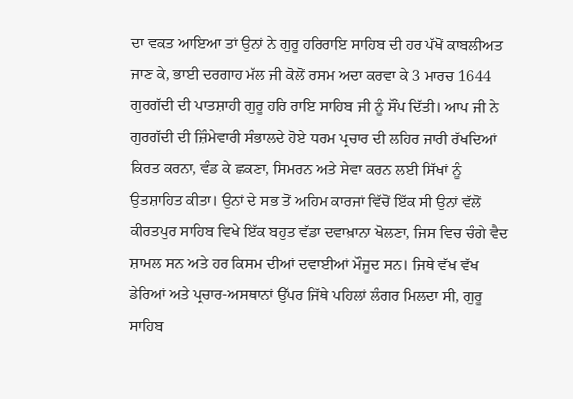ਦਾ ਵਕਤ ਆਇਆ ਤਾਂ ਉਨਾਂ ਨੇ ਗੁਰੂ ਹਰਿਰਾਇ ਸਾਹਿਬ ਦੀ ਹਰ ਪੱਖੋਂ ਕਾਬਲੀਅਤ ਜਾਣ ਕੇ, ਭਾਈ ਦਰਗਾਹ ਮੱਲ ਜੀ ਕੋਲੋਂ ਰਸਮ ਅਦਾ ਕਰਵਾ ਕੇ 3 ਮਾਰਚ 1644 ਗੁਰਗੱਦੀ ਦੀ ਪਾਤਸ਼ਾਹੀ ਗੁਰੂ ਹਰਿ ਰਾਇ ਸਾਹਿਬ ਜੀ ਨੂੰ ਸੌਂਪ ਦਿੱਤੀ। ਆਪ ਜੀ ਨੇ ਗੁਰਗੱਦੀ ਦੀ ਜ਼ਿੰਮੇਵਾਰੀ ਸੰਭਾਲਦੇ ਹੋਏ ਧਰਮ ਪ੍ਰਚਾਰ ਦੀ ਲਹਿਰ ਜਾਰੀ ਰੱਖਦਿਆਂ ਕਿਰਤ ਕਰਨਾ, ਵੰਡ ਕੇ ਛਕਣਾ, ਸਿਮਰਨ ਅਤੇ ਸੇਵਾ ਕਰਨ ਲਈ ਸਿੱਖਾਂ ਨੂੰ ਉਤਸ਼ਾਹਿਤ ਕੀਤਾ। ਉਨਾਂ ਦੇ ਸਭ ਤੋਂ ਅਹਿਮ ਕਾਰਜਾਂ ਵਿੱਚੋਂ ਇੱਕ ਸੀ ਉਨਾਂ ਵੱਲੋਂ ਕੀਰਤਪੁਰ ਸਾਹਿਬ ਵਿਖੇ ਇੱਕ ਬਹੁਤ ਵੱਡਾ ਦਵਾਖ਼ਾਨਾ ਖੋਲਣਾ, ਜਿਸ ਵਿਚ ਚੰਗੇ ਵੈਦ ਸ਼ਾਮਲ ਸਨ ਅਤੇ ਹਰ ਕਿਸਮ ਦੀਆਂ ਦਵਾਈਆਂ ਮੌਜੂਦ ਸਨ। ਜਿਥੇ ਵੱਖ ਵੱਖ ਡੇਰਿਆਂ ਅਤੇ ਪ੍ਰਚਾਰ-ਅਸਥਾਨਾਂ ਉੱਪਰ ਜਿੱਥੇ ਪਹਿਲਾਂ ਲੰਗਰ ਮਿਲਦਾ ਸੀ, ਗੁਰੂ ਸਾਹਿਬ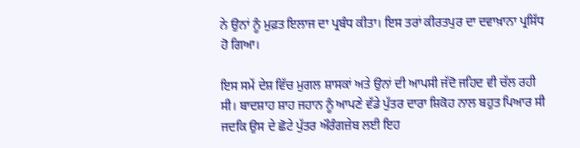ਨੇ ਉਨਾਂ ਨੂੰ ਮੁਫ਼ਤ ਇਲਾਜ ਦਾ ਪ੍ਰਬੰਧ ਕੀਤਾ। ਇਸ ਤਰਾਂ ਕੀਰਤਪੁਰ ਦਾ ਦਵਾਖ਼ਾਨਾ ਪ੍ਰਸਿੱਧ ਹੋ ਗਿਆ।

ਇਸ ਸਮੇਂ ਦੇਸ਼ ਵਿੱਚ ਮੁਗਲ ਸ਼ਾਸਕਾਂ ਅਤੇ ਉਨਾਂ ਦੀ ਆਪਸੀ ਜੱਦੋ ਜਹਿਦ ਵੀ ਚੱਲ ਰਹੀ ਸੀ। ਬਾਦਸ਼ਾਹ ਸ਼ਾਹ ਜਹਾਨ ਨੂੰ ਆਪਣੇ ਵੱਡੇ ਪੁੱਤਰ ਦਾਰਾ ਸ਼ਿਕੋਹ ਨਾਲ ਬਹੁਤ ਪਿਆਰ ਸੀ ਜਦਕਿ ਉਸ ਦੇ ਛੋਟੇ ਪੁੱਤਰ ਔਰੰਗਜ਼ੇਬ ਲਈ ਇਹ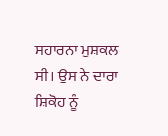ਸਹਾਰਨਾ ਮੁਸ਼ਕਲ ਸੀ। ਉਸ ਨੇ ਦਾਰਾ ਸ਼ਿਕੋਹ ਨੂੰ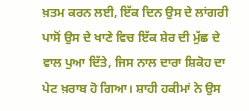ਖ਼ਤਮ ਕਰਨ ਲਈ, ਇੱਕ ਦਿਨ ਉਸ ਦੇ ਲਾਂਗਰੀ ਪਾਸੋਂ ਉਸ ਦੇ ਖਾਣੇ ਵਿਚ ਇੱਕ ਸ਼ੇਰ ਦੀ ਮੁੱਛ ਦੇ ਵਾਲ ਪੁਆ ਦਿੱਤੇ, ਜਿਸ ਨਾਲ ਦਾਰਾ ਸ਼ਿਕੋਹ ਦਾ ਪੇਟ ਖ਼ਰਾਬ ਹੋ ਗਿਆ। ਸ਼ਾਹੀ ਹਕੀਮਾਂ ਨੇ ਉਸ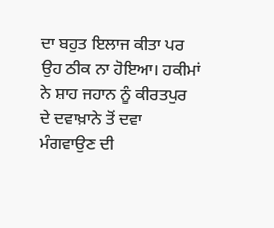ਦਾ ਬਹੁਤ ਇਲਾਜ ਕੀਤਾ ਪਰ ਉਹ ਠੀਕ ਨਾ ਹੋਇਆ। ਹਕੀਮਾਂ ਨੇ ਸ਼ਾਹ ਜਹਾਨ ਨੂੰ ਕੀਰਤਪੁਰ ਦੇ ਦਵਾਖ਼ਾਨੇ ਤੋਂ ਦਵਾ ਮੰਗਵਾਉਣ ਦੀ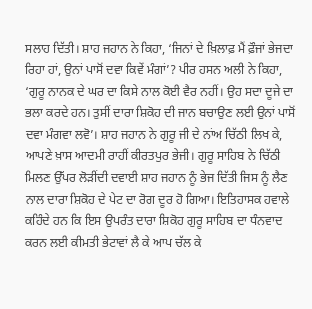ਸਲਾਹ ਦਿੱਤੀ। ਸ਼ਾਹ ਜਹਾਨ ਨੇ ਕਿਹਾ, ‘ਜਿਨਾਂ ਦੇ ਖ਼ਿਲਾਫ਼ ਮੈਂ ਫ਼ੌਜਾਂ ਭੇਜਦਾ ਰਿਹਾ ਹਾਂ, ਉਨਾਂ ਪਾਸੋਂ ਦਵਾ ਕਿਵੇਂ ਮੰਗਾਂ’? ਪੀਰ ਹਸਨ ਅਲੀ ਨੇ ਕਿਹਾ, ‘ਗੁਰੂ ਨਾਨਕ ਦੇ ਘਰ ਦਾ ਕਿਸੇ ਨਾਲ ਕੋਈ ਵੈਰ ਨਹੀਂ। ਉਹ ਸਦਾ ਦੂਜੇ ਦਾ ਭਲਾ ਕਰਦੇ ਹਨ। ਤੁਸੀਂ ਦਾਰਾ ਸ਼ਿਕੋਹ ਦੀ ਜਾਨ ਬਚਾਉਣ ਲਈ ਉਨਾਂ ਪਾਸੋਂ ਦਵਾ ਮੰਗਵਾ ਲਵੋ’। ਸ਼ਾਹ ਜਹਾਨ ਨੇ ਗੁਰੂ ਜੀ ਦੇ ਨਾਂਅ ਚਿੱਠੀ ਲਿਖ ਕੇ, ਆਪਣੇ ਖ਼ਾਸ ਆਦਮੀ ਰਾਹੀਂ ਕੀਰਤਪੁਰ ਭੇਜੀ। ਗੁਰੂ ਸਾਹਿਬ ਨੇ ਚਿੱਠੀ ਮਿਲਣ ਉੱਪਰ ਲੋੜੀਂਦੀ ਦਵਾਈ ਸ਼ਾਹ ਜਹਾਨ ਨੂੰ ਭੇਜ ਦਿੱਤੀ ਜਿਸ ਨੂੰ ਲੈਣ ਨਾਲ ਦਾਰਾ ਸ਼ਿਕੋਹ ਦੇ ਪੇਟ ਦਾ ਰੋਗ ਦੂਰ ਹੋ ਗਿਆ। ਇਤਿਹਾਸਕ ਹਵਾਲੇ ਕਹਿੰਦੇ ਹਨ ਕਿ ਇਸ ਉਪਰੰਤ ਦਾਰਾ ਸ਼ਿਕੋਹ ਗੁਰੂ ਸਾਹਿਬ ਦਾ ਧੰਨਵਾਦ ਕਰਨ ਲਈ ਕੀਮਤੀ ਭੇਟਾਵਾਂ ਲੈ ਕੇ ਆਪ ਚੱਲ ਕੇ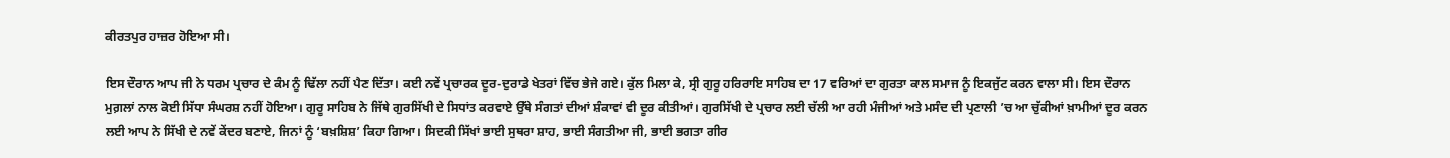ਕੀਰਤਪੁਰ ਹਾਜ਼ਰ ਹੋਇਆ ਸੀ।

ਇਸ ਦੌਰਾਨ ਆਪ ਜੀ ਨੇ ਧਰਮ ਪ੍ਰਚਾਰ ਦੇ ਕੰਮ ਨੂੰ ਢਿੱਲਾ ਨਹੀਂ ਪੈਣ ਦਿੱਤਾ। ਕਈ ਨਵੇਂ ਪ੍ਰਚਾਰਕ ਦੂਰ-ਦੁਰਾਡੇ ਖੇਤਰਾਂ ਵਿੱਚ ਭੇਜੇ ਗਏ। ਕੁੱਲ ਮਿਲਾ ਕੇ, ਸ੍ਰੀ ਗੁਰੂ ਹਰਿਰਾਇ ਸਾਹਿਬ ਦਾ 17 ਵਰਿਆਂ ਦਾ ਗੁਰਤਾ ਕਾਲ ਸਮਾਜ ਨੂੰ ਇਕਜੁੱਟ ਕਰਨ ਵਾਲਾ ਸੀ। ਇਸ ਦੌਰਾਨ ਮੁਗ਼ਲਾਂ ਨਾਲ ਕੋਈ ਸਿੱਧਾ ਸੰਘਰਸ਼ ਨਹੀਂ ਹੋਇਆ। ਗੁਰੂ ਸਾਹਿਬ ਨੇ ਜਿੱਥੇ ਗੁਰਸਿੱਖੀ ਦੇ ਸਿਧਾਂਤ ਕਰਵਾਏ ਉੱਥੇ ਸੰਗਤਾਂ ਦੀਆਂ ਸ਼ੰਕਾਵਾਂ ਵੀ ਦੂਰ ਕੀਤੀਆਂ। ਗੁਰਸਿੱਖੀ ਦੇ ਪ੍ਰਚਾਰ ਲਈ ਚੱਲੀ ਆ ਰਹੀ ਮੰਜੀਆਂ ਅਤੇ ਮਸੰਦ ਦੀ ਪ੍ਰਣਾਲੀ ’ਚ ਆ ਚੁੱਕੀਆਂ ਖ਼ਾਮੀਆਂ ਦੂਰ ਕਰਨ ਲਈ ਆਪ ਨੇ ਸਿੱਖੀ ਦੇ ਨਵੇਂ ਕੇਂਦਰ ਬਣਾਏ, ਜਿਨਾਂ ਨੂੰ ‘ਬਖ਼ਸ਼ਿਸ਼’ ਕਿਹਾ ਗਿਆ। ਸਿਦਕੀ ਸਿੱਖਾਂ ਭਾਈ ਸੁਥਰਾ ਸ਼ਾਹ, ਭਾਈ ਸੰਗਤੀਆ ਜੀ, ਭਾਈ ਭਗਤਾ ਗੀਰ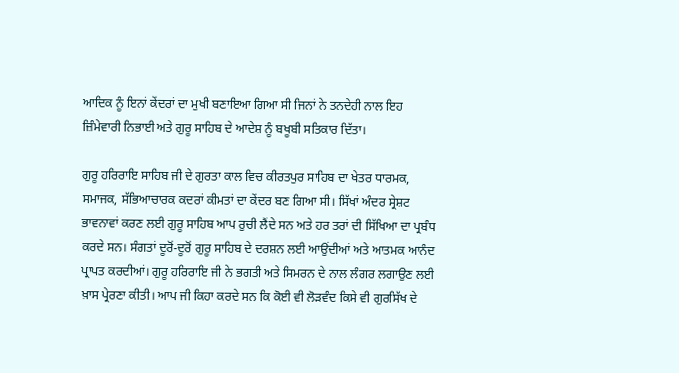ਆਦਿਕ ਨੂੰ ਇਨਾਂ ਕੇਂਦਰਾਂ ਦਾ ਮੁਖੀ ਬਣਾਇਆ ਗਿਆ ਸੀ ਜਿਨਾਂ ਨੇ ਤਨਦੇਹੀ ਨਾਲ ਇਹ ਜ਼ਿੰਮੇਵਾਰੀ ਨਿਭਾਈ ਅਤੇ ਗੁਰੂ ਸਾਹਿਬ ਦੇ ਆਦੇਸ਼ ਨੂੰ ਬਖੂਬੀ ਸਤਿਕਾਰ ਦਿੱਤਾ।

ਗੁਰੂ ਹਰਿਰਾਇ ਸਾਹਿਬ ਜੀ ਦੇ ਗੁਰਤਾ ਕਾਲ ਵਿਚ ਕੀਰਤਪੁਰ ਸਾਹਿਬ ਦਾ ਖੇਤਰ ਧਾਰਮਕ, ਸਮਾਜਕ, ਸੱਭਿਆਚਾਰਕ ਕਦਰਾਂ ਕੀਮਤਾਂ ਦਾ ਕੇਂਦਰ ਬਣ ਗਿਆ ਸੀ। ਸਿੱਖਾਂ ਅੰਦਰ ਸ੍ਰੇਸ਼ਟ ਭਾਵਨਾਵਾਂ ਕਰਣ ਲਈ ਗੁਰੂ ਸਾਹਿਬ ਆਪ ਰੁਚੀ ਲੈਂਦੇ ਸਨ ਅਤੇ ਹਰ ਤਰਾਂ ਦੀ ਸਿੱਖਿਆ ਦਾ ਪ੍ਰਬੰਧ ਕਰਦੇ ਸਨ। ਸੰਗਤਾਂ ਦੂਰੋਂ-ਦੂਰੋਂ ਗੁਰੂ ਸਾਹਿਬ ਦੇ ਦਰਸ਼ਨ ਲਈ ਆਉਂਦੀਆਂ ਅਤੇ ਆਤਮਕ ਆਨੰਦ ਪ੍ਰਾਪਤ ਕਰਦੀਆਂ। ਗੁਰੂ ਹਰਿਰਾਇ ਜੀ ਨੇ ਭਗਤੀ ਅਤੇ ਸਿਮਰਨ ਦੇ ਨਾਲ ਲੰਗਰ ਲਗਾਉਣ ਲਈ ਖ਼ਾਸ ਪ੍ਰੇਰਣਾ ਕੀਤੀ। ਆਪ ਜੀ ਕਿਹਾ ਕਰਦੇ ਸਨ ਕਿ ਕੋਈ ਵੀ ਲੋੜਵੰਦ ਕਿਸੇ ਵੀ ਗੁਰਸਿੱਖ ਦੇ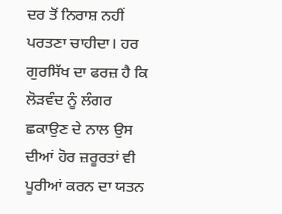ਦਰ ਤੋਂ ਨਿਰਾਸ਼ ਨਹੀਂ ਪਰਤਣਾ ਚਾਹੀਦਾ। ਹਰ ਗੁਰਸਿੱਖ ਦਾ ਫਰਜ਼ ਹੈ ਕਿ ਲੋੜਵੰਦ ਨੂੰ ਲੰਗਰ ਛਕਾਉਣ ਦੇ ਨਾਲ ਉਸ ਦੀਆਂ ਹੋਰ ਜ਼ਰੂਰਤਾਂ ਵੀ ਪੂਰੀਆਂ ਕਰਨ ਦਾ ਯਤਨ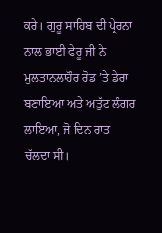ਕਰੇ। ਗੁਰੂ ਸਾਹਿਬ ਦੀ ਪ੍ਰੇਰਨਾ ਨਾਲ ਭਾਈ ਫੇਰੂ ਜੀ ਨੇ ਮੁਲਤਾਨਲਾਹੌਰ ਰੋਡ ’ਤੇ ਡੇਰਾ ਬਣਾਇਆ ਅਤੇ ਅਤੁੱਟ ਲੰਗਰ ਲਾਇਆ, ਜੋ ਦਿਨ ਰਾਤ ਚੱਲਦਾ ਸੀ।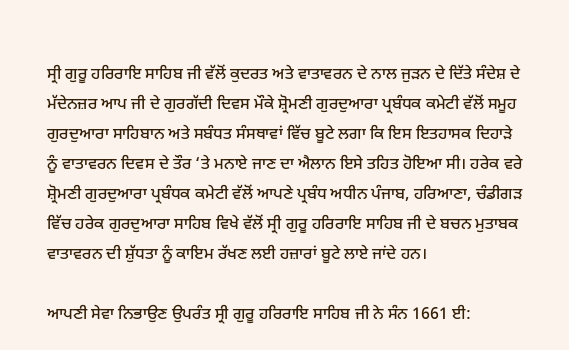ਸ੍ਰੀ ਗੁਰੂ ਹਰਿਰਾਇ ਸਾਹਿਬ ਜੀ ਵੱਲੋਂ ਕੁਦਰਤ ਅਤੇ ਵਾਤਾਵਰਨ ਦੇ ਨਾਲ ਜੁੜਨ ਦੇ ਦਿੱਤੇ ਸੰਦੇਸ਼ ਦੇ ਮੱਦੇਨਜ਼ਰ ਆਪ ਜੀ ਦੇ ਗੁਰਗੱਦੀ ਦਿਵਸ ਮੌਕੇ ਸ਼੍ਰੋਮਣੀ ਗੁਰਦੁਆਰਾ ਪ੍ਰਬੰਧਕ ਕਮੇਟੀ ਵੱਲੋਂ ਸਮੂਹ ਗੁਰਦੁਆਰਾ ਸਾਹਿਬਾਨ ਅਤੇ ਸਬੰਧਤ ਸੰਸਥਾਵਾਂ ਵਿੱਚ ਬੂਟੇ ਲਗਾ ਕਿ ਇਸ ਇਤਹਾਸਕ ਦਿਹਾੜੇ ਨੂੰ ਵਾਤਾਵਰਨ ਦਿਵਸ ਦੇ ਤੌਰ ‘ਤੇ ਮਨਾਏ ਜਾਣ ਦਾ ਐਲਾਨ ਇਸੇ ਤਹਿਤ ਹੋਇਆ ਸੀ। ਹਰੇਕ ਵਰੇ ਸ਼੍ਰੋਮਣੀ ਗੁਰਦੁਆਰਾ ਪ੍ਰਬੰਧਕ ਕਮੇਟੀ ਵੱਲੋਂ ਆਪਣੇ ਪ੍ਰਬੰਧ ਅਧੀਨ ਪੰਜਾਬ, ਹਰਿਆਣਾ, ਚੰਡੀਗੜ ਵਿੱਚ ਹਰੇਕ ਗੁਰਦੁਆਰਾ ਸਾਹਿਬ ਵਿਖੇ ਵੱਲੋਂ ਸ੍ਰੀ ਗੁਰੂ ਹਰਿਰਾਇ ਸਾਹਿਬ ਜੀ ਦੇ ਬਚਨ ਮੁਤਾਬਕ ਵਾਤਾਵਰਨ ਦੀ ਸ਼ੁੱਧਤਾ ਨੂੰ ਕਾਇਮ ਰੱਖਣ ਲਈ ਹਜ਼ਾਰਾਂ ਬੂਟੇ ਲਾਏ ਜਾਂਦੇ ਹਨ।

ਆਪਣੀ ਸੇਵਾ ਨਿਭਾਉਣ ਉਪਰੰਤ ਸ੍ਰੀ ਗੁਰੂ ਹਰਿਰਾਇ ਸਾਹਿਬ ਜੀ ਨੇ ਸੰਨ 1661 ਈ: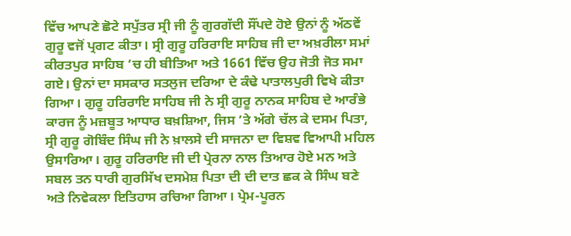ਵਿੱਚ ਆਪਣੇ ਛੋਟੇ ਸਪੁੱਤਰ ਸ੍ਰੀ ਜੀ ਨੂੰ ਗੁਰਗੱਦੀ ਸੌਂਪਦੇ ਹੋਏ ਉਨਾਂ ਨੂੰ ਅੱਠਵੇਂ ਗੁਰੂ ਵਜੋਂ ਪ੍ਰਗਟ ਕੀਤਾ। ਸ੍ਰੀ ਗੁਰੂ ਹਰਿਰਾਇ ਸਾਹਿਬ ਜੀ ਦਾ ਅਖ਼ਰੀਲਾ ਸਮਾਂ ਕੀਰਤਪੁਰ ਸਾਹਿਬ ’ਚ ਹੀ ਬੀਤਿਆ ਅਤੇ 1661 ਵਿੱਚ ਉਹ ਜੋਤੀ ਜੋਤ ਸਮਾ ਗਏ। ਉਨਾਂ ਦਾ ਸਸਕਾਰ ਸਤਲੁਜ ਦਰਿਆ ਦੇ ਕੰਢੇ ਪਾਤਾਲਪੁਰੀ ਵਿਖੇ ਕੀਤਾ ਗਿਆ। ਗੁਰੂ ਹਰਿਰਾਇ ਸਾਹਿਬ ਜੀ ਨੇ ਸ੍ਰੀ ਗੁਰੂ ਨਾਨਕ ਸਾਹਿਬ ਦੇ ਆਰੰਭੇ ਕਾਰਜ ਨੂੰ ਮਜ਼ਬੂਤ ਆਧਾਰ ਬਖ਼ਸ਼ਿਆ, ਜਿਸ ’ਤੇ ਅੱਗੇ ਚੱਲ ਕੇ ਦਸਮ ਪਿਤਾ, ਸ੍ਰੀ ਗੁਰੂ ਗੋਬਿੰਦ ਸਿੰਘ ਜੀ ਨੇ ਖ਼ਾਲਸੇ ਦੀ ਸਾਜਨਾ ਦਾ ਵਿਸ਼ਵ ਵਿਆਪੀ ਮਹਿਲ ਉਸਾਰਿਆ। ਗੁਰੂ ਹਰਿਰਾਇ ਜੀ ਦੀ ਪ੍ਰੇਰਨਾ ਨਾਲ ਤਿਆਰ ਹੋਏ ਮਨ ਅਤੇ ਸਬਲ ਤਨ ਧਾਰੀ ਗੁਰਸਿੱਖ ਦਸਮੇਸ਼ ਪਿਤਾ ਦੀ ਦੀ ਦਾਤ ਛਕ ਕੇ ਸਿੰਘ ਬਣੇ ਅਤੇ ਨਿਵੇਕਲਾ ਇਤਿਹਾਸ ਰਚਿਆ ਗਿਆ। ਪ੍ਰੇਮ-ਪੂਰਨ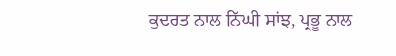ਕੁਦਰਤ ਨਾਲ ਨਿੱਘੀ ਸਾਂਝ, ਪ੍ਰਭੂ ਨਾਲ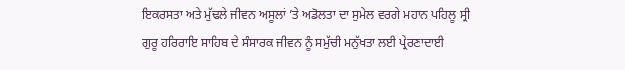ਇਕਰਸਤਾ ਅਤੇ ਮੁੱਢਲੇ ਜੀਵਨ ਅਸੂਲਾਂ ’ਤੇ ਅਡੋਲਤਾ ਦਾ ਸੁਮੇਲ ਵਰਗੇ ਮਹਾਨ ਪਹਿਲੂ ਸ੍ਰੀ ਗੁਰੂ ਹਰਿਰਾਇ ਸਾਹਿਬ ਦੇ ਸੰਸਾਰਕ ਜੀਵਨ ਨੂੰ ਸਮੁੱਚੀ ਮਨੁੱਖਤਾ ਲਈ ਪ੍ਰੇਰਣਾਦਾਈ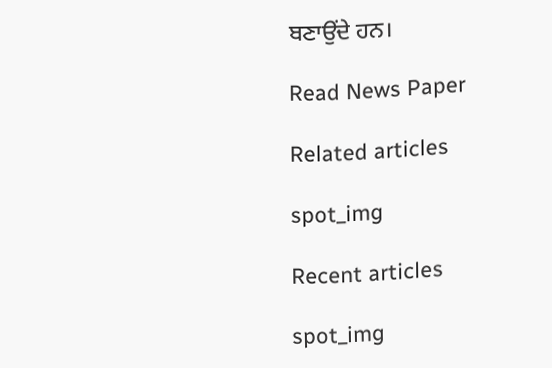ਬਣਾਉਂਦੇ ਹਨ।

Read News Paper

Related articles

spot_img

Recent articles

spot_img